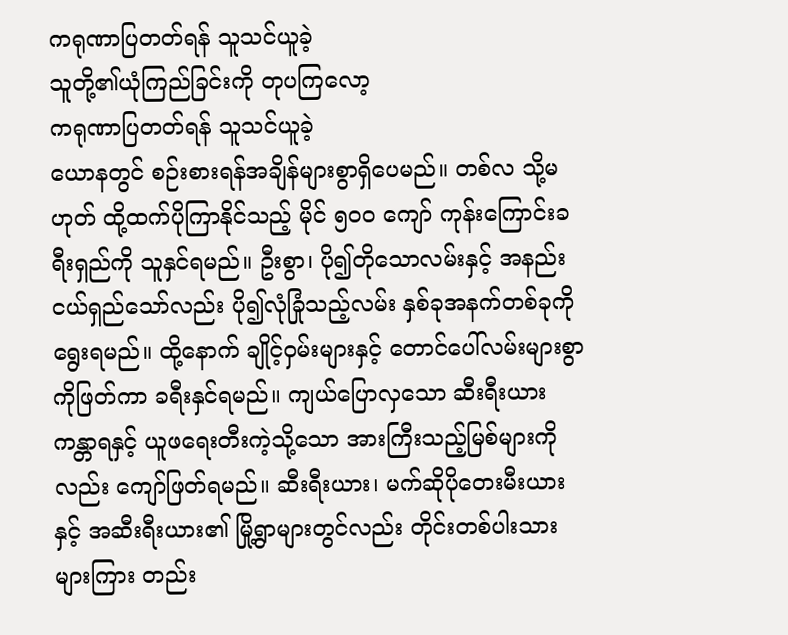ကရုဏာပြတတ်ရန် သူသင်ယူခဲ့
သူတို့၏ယုံကြည်ခြင်းကို တုပကြလော့
ကရုဏာပြတတ်ရန် သူသင်ယူခဲ့
ယောနတွင် စဉ်းစားရန်အချိန်များစွာရှိပေမည်။ တစ်လ သို့မဟုတ် ထို့ထက်ပိုကြာနိုင်သည့် မိုင် ၅၀၀ ကျော် ကုန်းကြောင်းခရီးရှည်ကို သူနှင်ရမည်။ ဦးစွာ၊ ပို၍တိုသောလမ်းနှင့် အနည်းငယ်ရှည်သော်လည်း ပို၍လုံခြုံသည့်လမ်း နှစ်ခုအနက်တစ်ခုကို ရွေးရမည်။ ထို့နောက် ချိုင့်ဝှမ်းများနှင့် တောင်ပေါ်လမ်းများစွာကိုဖြတ်ကာ ခရီးနှင်ရမည်။ ကျယ်ပြောလှသော ဆီးရီးယားကန္တာရနှင့် ယူဖရေးတီးကဲ့သို့သော အားကြီးသည့်မြစ်များကိုလည်း ကျော်ဖြတ်ရမည်။ ဆီးရီးယား၊ မက်ဆိုပိုတေးမီးယားနှင့် အဆီးရီးယား၏ မြို့ရွာများတွင်လည်း တိုင်းတစ်ပါးသားများကြား တည်း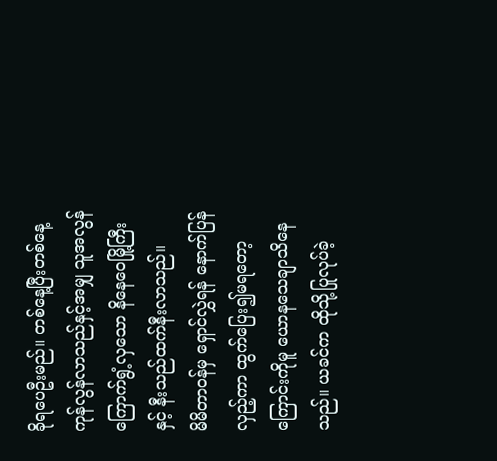ခိုရပေဦးမည်။ တစ်နေ့ပြီးတစ်နေ့ ကုန်လွန်လာသည်နှင့်အမျှ သူအလွန်ကြောက်ရွံ့လှသော နိနေဝေမြို့ကြီးနှင့် နီးသည်ထက်နီးလာသည်။
မိမိတာဝန်မှ ရှောင်လွှဲရန် နောက်ပြန်လှည့်ကာ ထွက်ပြေး၍မရတော့ကြောင်းကိုမူ ယောနသေချာသိနေသည်။ ယခင်က ထိုသို့ပြုလုပ်ခဲ့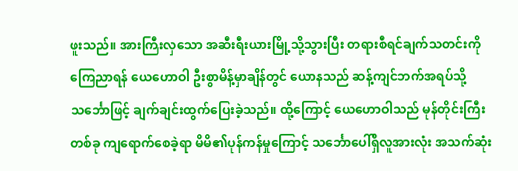ဖူးသည်။ အားကြီးလှသော အဆီးရီးယားမြို့သို့သွားပြီး တရားစီရင်ချက်သတင်းကို ကြေညာရန် ယေဟောဝါ ဦးစွာမိန့်မှာချိန်တွင် ယောနသည် ဆန့်ကျင်ဘက်အရပ်သို့ သင်္ဘောဖြင့် ချက်ချင်းထွက်ပြေးခဲ့သည်။ ထို့ကြောင့် ယေဟောဝါသည် မုန်တိုင်းကြီးတစ်ခု ကျရောက်စေခဲ့ရာ မိမိ၏ပုန်ကန်မှုကြောင့် သင်္ဘောပေါ်ရှိလူအားလုံး အသက်ဆုံး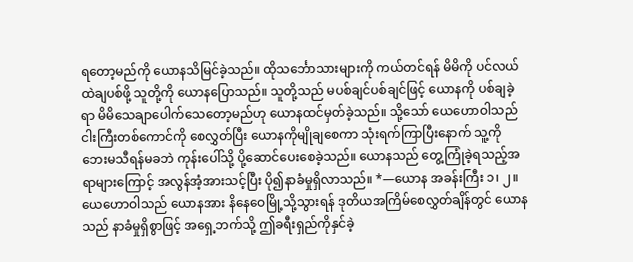ရတော့မည်ကို ယောနသိမြင်ခဲ့သည်။ ထိုသင်္ဘောသားများကို ကယ်တင်ရန် မိမိကို ပင်လယ်ထဲချပစ်ဖို့ သူတို့ကို ယောနပြောသည်။ သူတို့သည် မပစ်ချင်ပစ်ချင်ဖြင့် ယောနကို ပစ်ချခဲ့ရာ မိမိသေချာပေါက်သေတော့မည်ဟု ယောနထင်မှတ်ခဲ့သည်။ သို့သော် ယေဟောဝါသည် ငါးကြီးတစ်ကောင်ကို စေလွှတ်ပြီး ယောနကိုမျိုချစေကာ သုံးရက်ကြာပြီးနောက် သူ့ကို ဘေးမသီရန်မခဘဲ ကုန်းပေါ်သို့ ပို့ဆောင်ပေးစေခဲ့သည်။ ယောနသည် တွေ့ကြုံခဲ့ရသည့်အရာများကြောင့် အလွန်အံ့အားသင့်ပြီး ပို၍နာခံမှုရှိလာသည်။ *—ယောန အခန်းကြီး ၁၊ ၂။
ယေဟောဝါသည် ယောနအား နိနေဝေမြို့သို့သွားရန် ဒုတိယအကြိမ်စေလွှတ်ချိန်တွင် ယောနသည် နာခံမှုရှိစွာဖြင့် အရှေ့ဘက်သို့ ဤခရီးရှည်ကိုနှင်ခဲ့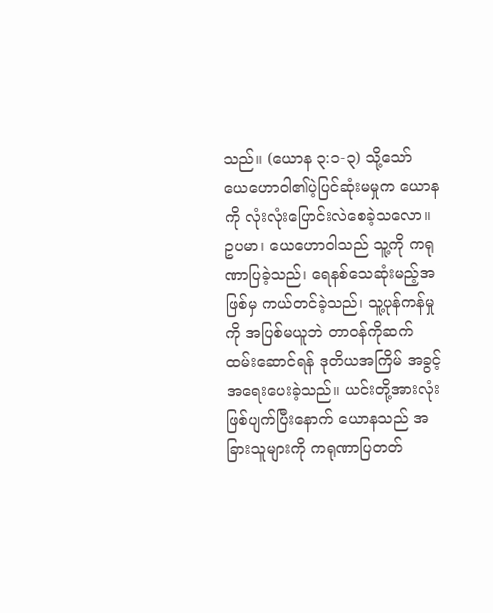သည်။ (ယောန ၃:၁-၃) သို့သော် ယေဟောဝါ၏ပဲ့ပြင်ဆုံးမမှုက ယောနကို လုံးလုံးပြောင်းလဲစေခဲ့သလော။ ဥပမာ၊ ယေဟောဝါသည် သူ့ကို ကရုဏာပြခဲ့သည်၊ ရေနစ်သေဆုံးမည့်အဖြစ်မှ ကယ်တင်ခဲ့သည်၊ သူ့ပုန်ကန်မှုကို အပြစ်မယူဘဲ တာဝန်ကိုဆက်ထမ်းဆောင်ရန် ဒုတိယအကြိမ် အခွင့်အရေးပေးခဲ့သည်။ ယင်းတို့အားလုံးဖြစ်ပျက်ပြီးနောက် ယောနသည် အခြားသူများကို ကရုဏာပြတတ်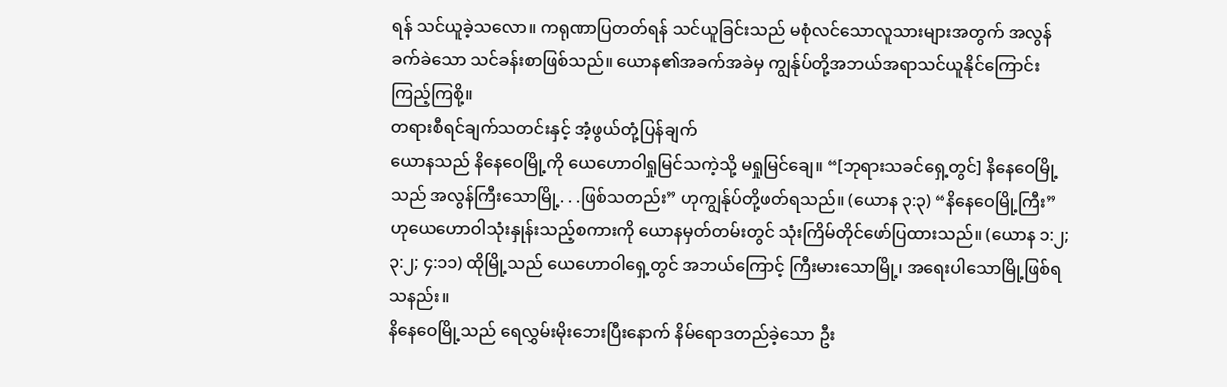ရန် သင်ယူခဲ့သလော။ ကရုဏာပြတတ်ရန် သင်ယူခြင်းသည် မစုံလင်သောလူသားများအတွက် အလွန်ခက်ခဲသော သင်ခန်းစာဖြစ်သည်။ ယောန၏အခက်အခဲမှ ကျွန်ုပ်တို့အဘယ်အရာသင်ယူနိုင်ကြောင်း ကြည့်ကြစို့။
တရားစီရင်ချက်သတင်းနှင့် အံ့ဖွယ်တုံ့ပြန်ချက်
ယောနသည် နိနေဝေမြို့ကို ယေဟောဝါရှုမြင်သကဲ့သို့ မရှုမြင်ချေ။ “[ဘုရားသခင်ရှေ့တွင်] နိနေဝေမြို့သည် အလွန်ကြီးသောမြို့. . .ဖြစ်သတည်း” ဟုကျွန်ုပ်တို့ဖတ်ရသည်။ (ယောန ၃:၃) “နိနေဝေမြို့ကြီး” ဟုယေဟောဝါသုံးနှုန်းသည့်စကားကို ယောနမှတ်တမ်းတွင် သုံးကြိမ်တိုင်ဖော်ပြထားသည်။ (ယောန ၁:၂; ၃:၂; ၄:၁၁) ထိုမြို့သည် ယေဟောဝါရှေ့တွင် အဘယ်ကြောင့် ကြီးမားသောမြို့၊ အရေးပါသောမြို့ဖြစ်ရသနည်း။
နိနေဝေမြို့သည် ရေလွှမ်းမိုးဘေးပြီးနောက် နိမ်ရောဒတည်ခဲ့သော ဦး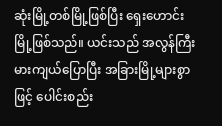ဆုံးမြို့တစ်မြို့ဖြစ်ပြီး ရှေးဟောင်းမြို့ဖြစ်သည်။ ယင်းသည် အလွန်ကြီးမားကျယ်ပြောပြီး အခြားမြို့များစွာဖြင့် ပေါင်းစည်း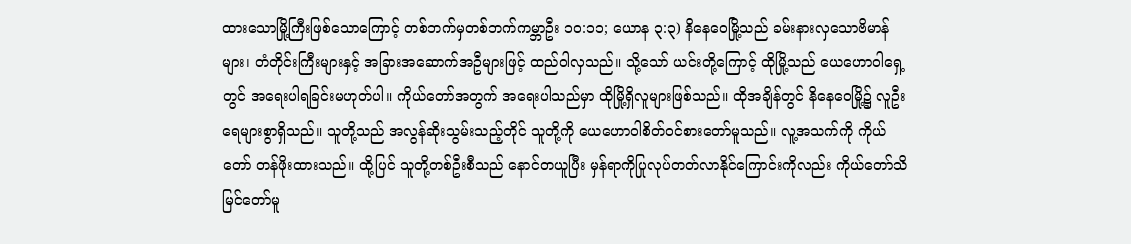ထားသောမြို့ကြီးဖြစ်သောကြောင့် တစ်ဘက်မှတစ်ဘက်ကမ္ဘာဦး ၁၀:၁၁; ယောန ၃:၃) နိနေဝေမြို့သည် ခမ်းနားလှသောဗိမာန်များ၊ တံတိုင်းကြီးများနှင့် အခြားအဆောက်အဦများဖြင့် ထည်ဝါလှသည်။ သို့သော် ယင်းတို့ကြောင့် ထိုမြို့သည် ယေဟောဝါရှေ့တွင် အရေးပါရခြင်းမဟုတ်ပါ။ ကိုယ်တော်အတွက် အရေးပါသည်မှာ ထိုမြို့ရှိလူများဖြစ်သည်။ ထိုအချိန်တွင် နိနေဝေမြို့၌ လူဦးရေများစွာရှိသည်။ သူတို့သည် အလွန်ဆိုးသွမ်းသည့်တိုင် သူတို့ကို ယေဟောဝါစိတ်ဝင်စားတော်မူသည်။ လူ့အသက်ကို ကိုယ်တော် တန်ဖိုးထားသည်။ ထို့ပြင် သူတို့တစ်ဦးစီသည် နောင်တယူပြီး မှန်ရာကိုပြုလုပ်တတ်လာနိုင်ကြောင်းကိုလည်း ကိုယ်တော်သိမြင်တော်မူ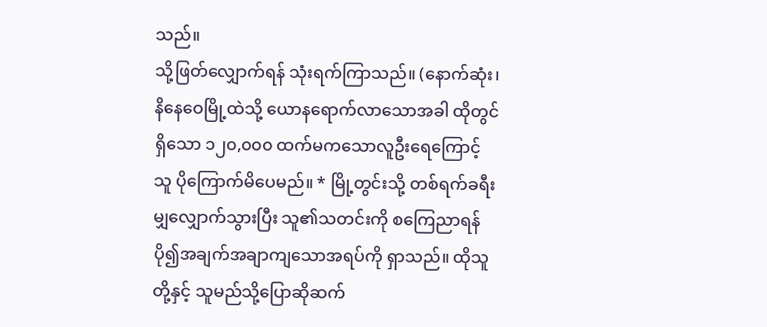သည်။
သို့ဖြတ်လျှောက်ရန် သုံးရက်ကြာသည်။ (နောက်ဆုံး၊ နိနေဝေမြို့ထဲသို့ ယောနရောက်လာသောအခါ ထိုတွင်ရှိသော ၁၂၀,၀၀၀ ထက်မကသောလူဦးရေကြောင့် သူ ပိုကြောက်မိပေမည်။ * မြို့တွင်းသို့ တစ်ရက်ခရီးမျှလျှောက်သွားပြီး သူ၏သတင်းကို စကြေညာရန် ပို၍အချက်အချာကျသောအရပ်ကို ရှာသည်။ ထိုသူတို့နှင့် သူမည်သို့ပြောဆိုဆက်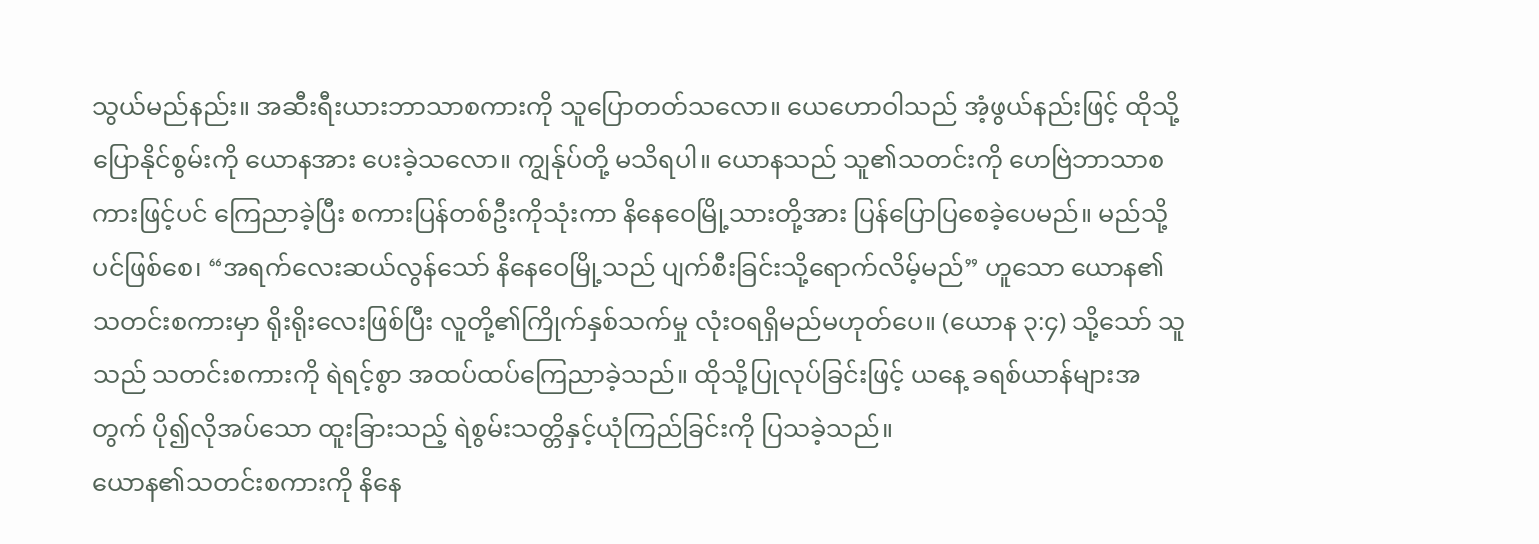သွယ်မည်နည်း။ အဆီးရီးယားဘာသာစကားကို သူပြောတတ်သလော။ ယေဟောဝါသည် အံ့ဖွယ်နည်းဖြင့် ထိုသို့ပြောနိုင်စွမ်းကို ယောနအား ပေးခဲ့သလော။ ကျွန်ုပ်တို့ မသိရပါ။ ယောနသည် သူ၏သတင်းကို ဟေဗြဲဘာသာစကားဖြင့်ပင် ကြေညာခဲ့ပြီး စကားပြန်တစ်ဦးကိုသုံးကာ နိနေဝေမြို့သားတို့အား ပြန်ပြောပြစေခဲ့ပေမည်။ မည်သို့ပင်ဖြစ်စေ၊ “အရက်လေးဆယ်လွန်သော် နိနေဝေမြို့သည် ပျက်စီးခြင်းသို့ရောက်လိမ့်မည်” ဟူသော ယောန၏သတင်းစကားမှာ ရိုးရိုးလေးဖြစ်ပြီး လူတို့၏ကြိုက်နှစ်သက်မှု လုံးဝရရှိမည်မဟုတ်ပေ။ (ယောန ၃:၄) သို့သော် သူသည် သတင်းစကားကို ရဲရင့်စွာ အထပ်ထပ်ကြေညာခဲ့သည်။ ထိုသို့ပြုလုပ်ခြင်းဖြင့် ယနေ့ ခရစ်ယာန်များအတွက် ပို၍လိုအပ်သော ထူးခြားသည့် ရဲစွမ်းသတ္တိနှင့်ယုံကြည်ခြင်းကို ပြသခဲ့သည်။
ယောန၏သတင်းစကားကို နိနေ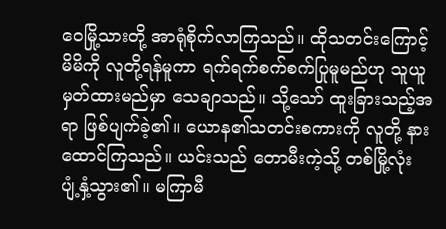ဝေမြို့သားတို့ အာရုံစိုက်လာကြသည်။ ထိုသတင်းကြောင့် မိမိကို လူတို့ရန်မူကာ ရက်ရက်စက်စက်ပြုမူမည်ဟု သူယူမှတ်ထားမည်မှာ သေချာသည်။ သို့သော် ထူးခြားသည့်အရာ ဖြစ်ပျက်ခဲ့၏။ ယောန၏သတင်းစကားကို လူတို့ နားထောင်ကြသည်။ ယင်းသည် တောမီးကဲ့သို့ တစ်မြို့လုံး ပျံ့နှံ့သွား၏။ မကြာမီ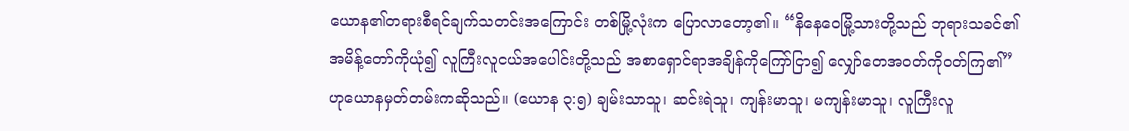ယောန၏တရားစီရင်ချက်သတင်းအကြောင်း တစ်မြို့လုံးက ပြောလာတော့၏။ “နိနေဝေမြို့သားတို့သည် ဘုရားသခင်၏အမိန့်တော်ကိုယုံ၍ လူကြီးလူငယ်အပေါင်းတို့သည် အစာရှောင်ရာအချိန်ကိုကြော်ငြာ၍ လျှော်တေအဝတ်ကိုဝတ်ကြ၏” ဟုယောနမှတ်တမ်းကဆိုသည်။ (ယောန ၃:၅) ချမ်းသာသူ၊ ဆင်းရဲသူ၊ ကျန်းမာသူ၊ မကျန်းမာသူ၊ လူကြီးလူ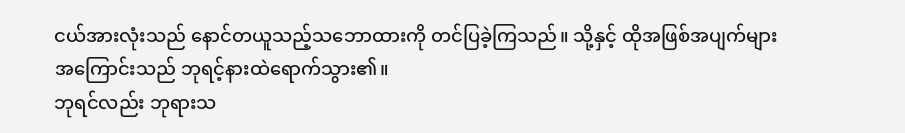ငယ်အားလုံးသည် နောင်တယူသည့်သဘောထားကို တင်ပြခဲ့ကြသည်။ သို့နှင့် ထိုအဖြစ်အပျက်များအကြောင်းသည် ဘုရင့်နားထဲရောက်သွား၏။
ဘုရင်လည်း ဘုရားသ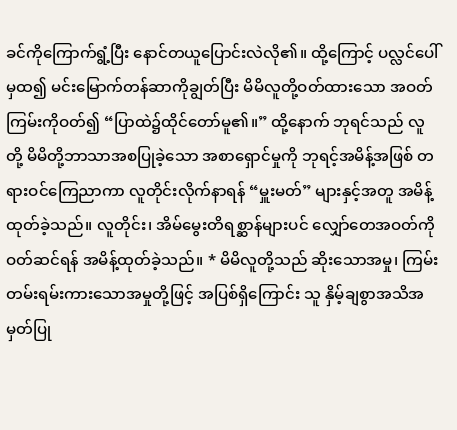ခင်ကိုကြောက်ရွံ့ပြီး နောင်တယူပြောင်းလဲလို၏။ ထို့ကြောင့် ပလ္လင်ပေါ်မှထ၍ မင်းမြောက်တန်ဆာကိုချွတ်ပြီး မိမိလူတို့ဝတ်ထားသော အဝတ်ကြမ်းကိုဝတ်၍ “ပြာထဲ၌ထိုင်တော်မူ၏။” ထို့နောက် ဘုရင်သည် လူတို့ မိမိတို့ဘာသာအစပြုခဲ့သော အစာရှောင်မှုကို ဘုရင့်အမိန့်အဖြစ် တရားဝင်ကြေညာကာ လူတိုင်းလိုက်နာရန် “မှူးမတ်” များနှင့်အတူ အမိန့်ထုတ်ခဲ့သည်။ လူတိုင်း၊ အိမ်မွေးတိရစ္ဆာန်များပင် လျှော်တေအဝတ်ကို ဝတ်ဆင်ရန် အမိန့်ထုတ်ခဲ့သည်။ * မိမိလူတို့သည် ဆိုးသောအမှု၊ ကြမ်းတမ်းရမ်းကားသောအမှုတို့ဖြင့် အပြစ်ရှိကြောင်း သူ နှိမ့်ချစွာအသိအမှတ်ပြု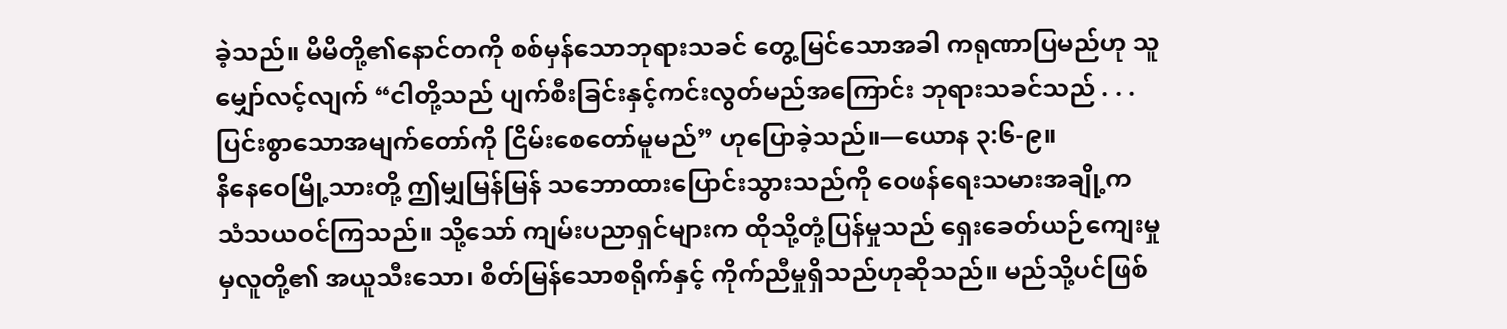ခဲ့သည်။ မိမိတို့၏နောင်တကို စစ်မှန်သောဘုရားသခင် တွေ့မြင်သောအခါ ကရုဏာပြမည်ဟု သူမျှော်လင့်လျက် “ငါတို့သည် ပျက်စီးခြင်းနှင့်ကင်းလွတ်မည်အကြောင်း ဘုရားသခင်သည် . . . ပြင်းစွာသောအမျက်တော်ကို ငြိမ်းစေတော်မူမည်” ဟုပြောခဲ့သည်။—ယောန ၃:၆-၉။
နိနေဝေမြို့သားတို့ ဤမျှမြန်မြန် သဘောထားပြောင်းသွားသည်ကို ဝေဖန်ရေးသမားအချို့က သံသယဝင်ကြသည်။ သို့သော် ကျမ်းပညာရှင်များက ထိုသို့တုံ့ပြန်မှုသည် ရှေးခေတ်ယဉ်ကျေးမှုမှလူတို့၏ အယူသီးသော၊ စိတ်မြန်သောစရိုက်နှင့် ကိုက်ညီမှုရှိသည်ဟုဆိုသည်။ မည်သို့ပင်ဖြစ်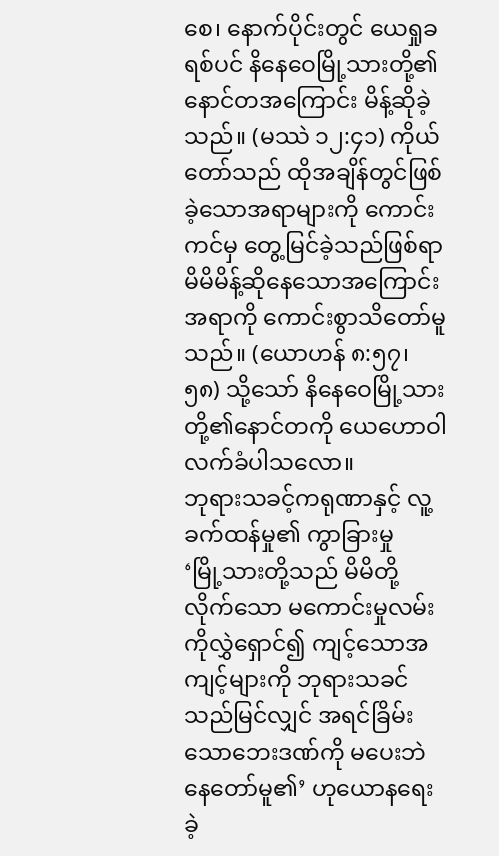စေ၊ နောက်ပိုင်းတွင် ယေရှုခရစ်ပင် နိနေဝေမြို့သားတို့၏နောင်တအကြောင်း မိန့်ဆိုခဲ့သည်။ (မဿဲ ၁၂:၄၁) ကိုယ်တော်သည် ထိုအချိန်တွင်ဖြစ်ခဲ့သောအရာများကို ကောင်းကင်မှ တွေ့မြင်ခဲ့သည်ဖြစ်ရာ မိမိမိန့်ဆိုနေသောအကြောင်းအရာကို ကောင်းစွာသိတော်မူသည်။ (ယောဟန် ၈:၅၇၊ ၅၈) သို့သော် နိနေဝေမြို့သားတို့၏နောင်တကို ယေဟောဝါလက်ခံပါသလော။
ဘုရားသခင့်ကရုဏာနှင့် လူ့ခက်ထန်မှု၏ ကွာခြားမှု
‘မြို့သားတို့သည် မိမိတို့လိုက်သော မကောင်းမှုလမ်းကိုလွှဲရှောင်၍ ကျင့်သောအကျင့်များကို ဘုရားသခင်သည်မြင်လျှင် အရင်ခြိမ်းသောဘေးဒဏ်ကို မပေးဘဲနေတော်မူ၏’ ဟုယောနရေးခဲ့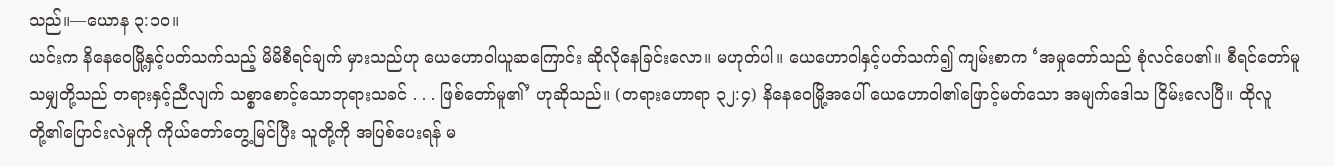သည်။—ယောန ၃:၁၀။
ယင်းက နိနေဝေမြို့နှင့်ပတ်သက်သည့် မိမိစီရင်ချက် မှားသည်ဟု ယေဟောဝါယူဆကြောင်း ဆိုလိုနေခြင်းလော။ မဟုတ်ပါ။ ယေဟောဝါနှင့်ပတ်သက်၍ ကျမ်းစာက ‘အမှုတော်သည် စုံလင်ပေ၏။ စီရင်တော်မူသမျှတို့သည် တရားနှင့်ညီလျက် သစ္စာစောင့်သောဘုရားသခင် . . . ဖြစ်တော်မူ၏’ ဟုဆိုသည်။ (တရားဟောရာ ၃၂:၄) နိနေဝေမြို့အပေါ် ယေဟောဝါ၏ဖြောင့်မတ်သော အမျက်ဒေါသ ငြိမ်းလေပြီ။ ထိုလူတို့၏ပြောင်းလဲမှုကို ကိုယ်တော်တွေ့မြင်ပြီး သူတို့ကို အပြစ်ပေးရန် မ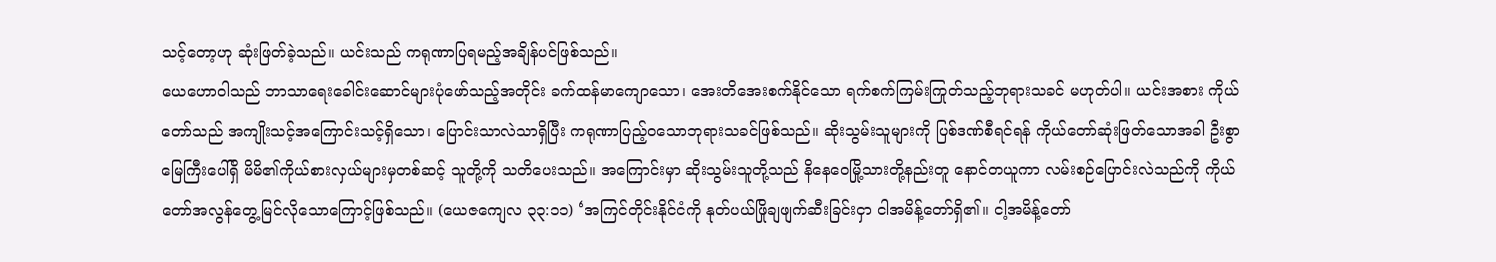သင့်တော့ဟု ဆုံးဖြတ်ခဲ့သည်။ ယင်းသည် ကရုဏာပြရမည့်အချိန်ပင်ဖြစ်သည်။
ယေဟောဝါသည် ဘာသာရေးခေါင်းဆောင်များပုံဖော်သည့်အတိုင်း ခက်ထန်မာကျောသော၊ အေးတိအေးစက်နိုင်သော ရက်စက်ကြမ်းကြုတ်သည့်ဘုရားသခင် မဟုတ်ပါ။ ယင်းအစား ကိုယ်တော်သည် အကျိုးသင့်အကြောင်းသင့်ရှိသော၊ ပြောင်းသာလဲသာရှိပြီး ကရုဏာပြည့်ဝသောဘုရားသခင်ဖြစ်သည်။ ဆိုးသွမ်းသူများကို ပြစ်ဒဏ်စီရင်ရန် ကိုယ်တော်ဆုံးဖြတ်သောအခါ ဦးစွာ မြေကြီးပေါ်ရှိ မိမိ၏ကိုယ်စားလှယ်များမှတစ်ဆင့် သူတို့ကို သတိပေးသည်။ အကြောင်းမှာ ဆိုးသွမ်းသူတို့သည် နိနေဝေမြို့သားတို့နည်းတူ နောင်တယူကာ လမ်းစဉ်ပြောင်းလဲသည်ကို ကိုယ်တော်အလွန်တွေ့မြင်လိုသောကြောင့်ဖြစ်သည်။ (ယေဇကျေလ ၃၃:၁၁) ‘အကြင်တိုင်းနိုင်ငံကို နုတ်ပယ်ဖြိုချဖျက်ဆီးခြင်းငှာ ငါအမိန့်တော်ရှိ၏။ ငါ့အမိန့်တော်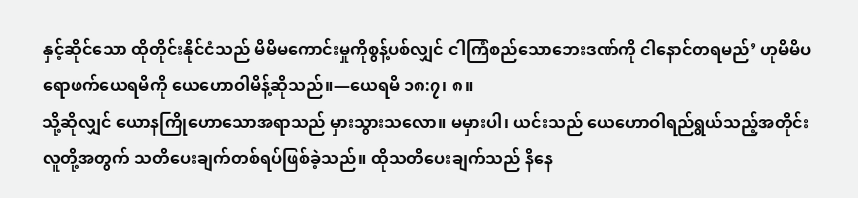နှင့်ဆိုင်သော ထိုတိုင်းနိုင်ငံသည် မိမိမကောင်းမှုကိုစွန့်ပစ်လျှင် ငါကြံစည်သောဘေးဒဏ်ကို ငါနောင်တရမည်’ ဟုမိမိပရောဖက်ယေရမိကို ယေဟောဝါမိန့်ဆိုသည်။—ယေရမိ ၁၈:၇၊ ၈။
သို့ဆိုလျှင် ယောနကြိုဟောသောအရာသည် မှားသွားသလော။ မမှားပါ၊ ယင်းသည် ယေဟောဝါရည်ရွယ်သည့်အတိုင်း လူတို့အတွက် သတိပေးချက်တစ်ရပ်ဖြစ်ခဲ့သည်။ ထိုသတိပေးချက်သည် နိနေ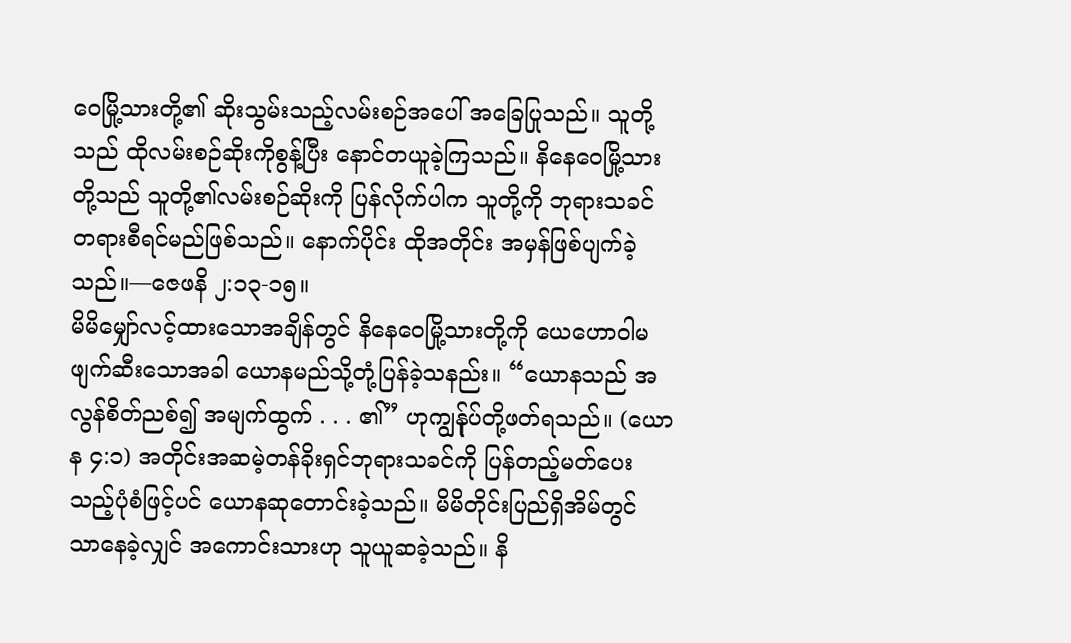ဝေမြို့သားတို့၏ ဆိုးသွမ်းသည့်လမ်းစဉ်အပေါ် အခြေပြုသည်။ သူတို့သည် ထိုလမ်းစဉ်ဆိုးကိုစွန့်ပြီး နောင်တယူခဲ့ကြသည်။ နိနေဝေမြို့သားတို့သည် သူတို့၏လမ်းစဉ်ဆိုးကို ပြန်လိုက်ပါက သူတို့ကို ဘုရားသခင် တရားစီရင်မည်ဖြစ်သည်။ နောက်ပိုင်း ထိုအတိုင်း အမှန်ဖြစ်ပျက်ခဲ့သည်။—ဇေဖနိ ၂:၁၃-၁၅။
မိမိမျှော်လင့်ထားသောအချိန်တွင် နိနေဝေမြို့သားတို့ကို ယေဟောဝါမဖျက်ဆီးသောအခါ ယောနမည်သို့တုံ့ပြန်ခဲ့သနည်း။ “ယောနသည် အလွန်စိတ်ညစ်၍ အမျက်ထွက် . . . ၏” ဟုကျွန်ုပ်တို့ဖတ်ရသည်။ (ယောန ၄:၁) အတိုင်းအဆမဲ့တန်ခိုးရှင်ဘုရားသခင်ကို ပြန်တည့်မတ်ပေးသည့်ပုံစံဖြင့်ပင် ယောနဆုတောင်းခဲ့သည်။ မိမိတိုင်းပြည်ရှိအိမ်တွင် သာနေခဲ့လျှင် အကောင်းသားဟု သူယူဆခဲ့သည်။ နိ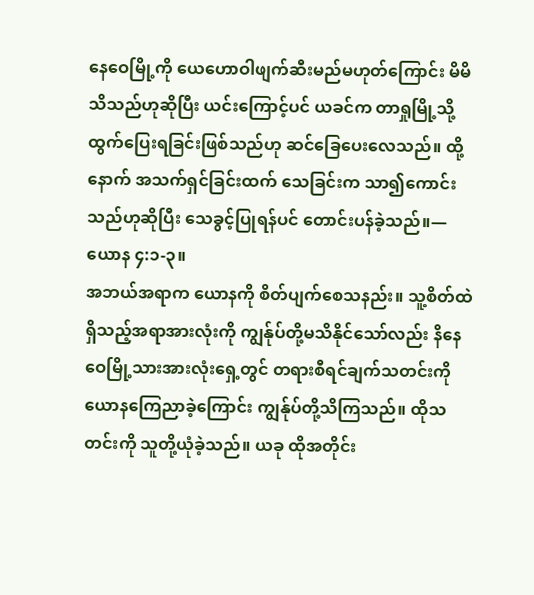နေဝေမြို့ကို ယေဟောဝါဖျက်ဆီးမည်မဟုတ်ကြောင်း မိမိသိသည်ဟုဆိုပြီး ယင်းကြောင့်ပင် ယခင်က တာရှုမြို့သို့ထွက်ပြေးရခြင်းဖြစ်သည်ဟု ဆင်ခြေပေးလေသည်။ ထို့နောက် အသက်ရှင်ခြင်းထက် သေခြင်းက သာ၍ကောင်းသည်ဟုဆိုပြီး သေခွင့်ပြုရန်ပင် တောင်းပန်ခဲ့သည်။—ယောန ၄:၁-၃။
အဘယ်အရာက ယောနကို စိတ်ပျက်စေသနည်း။ သူ့စိတ်ထဲရှိသည့်အရာအားလုံးကို ကျွန်ုပ်တို့မသိနိုင်သော်လည်း နိနေဝေမြို့သားအားလုံးရှေ့တွင် တရားစီရင်ချက်သတင်းကို ယောနကြေညာခဲ့ကြောင်း ကျွန်ုပ်တို့သိကြသည်။ ထိုသတင်းကို သူတို့ယုံခဲ့သည်။ ယခု ထိုအတိုင်း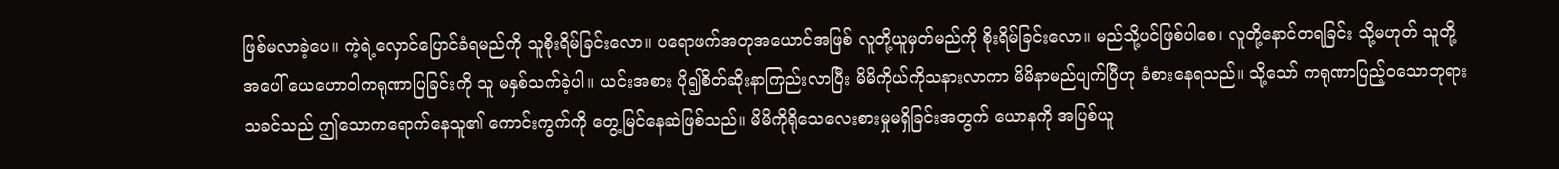ဖြစ်မလာခဲ့ပေ။ ကဲ့ရဲ့လှောင်ပြောင်ခံရမည်ကို သူစိုးရိမ်ခြင်းလော။ ပရောဖက်အတုအယောင်အဖြစ် လူတို့ယူမှတ်မည်ကို စိုးရိမ်ခြင်းလော။ မည်သို့ပင်ဖြစ်ပါစေ၊ လူတို့နောင်တရခြင်း သို့မဟုတ် သူတို့အပေါ် ယေဟောဝါကရုဏာပြခြင်းကို သူ မနှစ်သက်ခဲ့ပါ။ ယင်းအစား ပို၍စိတ်ဆိုးနာကြည်းလာပြီး မိမိကိုယ်ကိုသနားလာကာ မိမိနာမည်ပျက်ပြီဟု ခံစားနေရသည်။ သို့သော် ကရုဏာပြည့်ဝသောဘုရားသခင်သည် ဤသောကရောက်နေသူ၏ ကောင်းကွက်ကို တွေ့မြင်နေဆဲဖြစ်သည်။ မိမိကိုရိုသေလေးစားမှုမရှိခြင်းအတွက် ယောနကို အပြစ်ယူ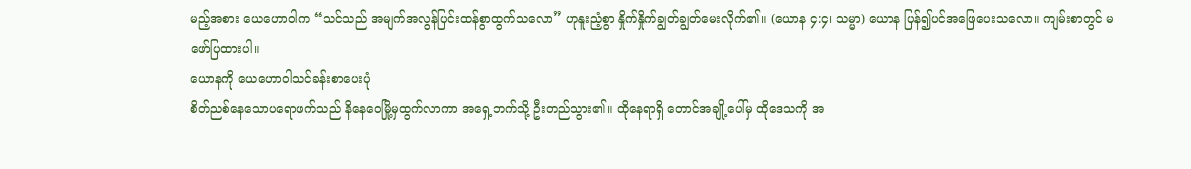မည့်အစား ယေဟောဝါက “သင်သည် အမျက်အလွန်ပြင်းထန်စွာထွက်သလော” ဟုနူးညံ့စွာ နှိုက်နှိုက်ချွတ်ချွတ်မေးလိုက်၏။ (ယောန ၄:၄၊ သမ္မာ) ယောန ပြန်၍ပင်အဖြေပေးသလော။ ကျမ်းစာတွင် မဖော်ပြထားပါ။
ယောနကို ယေဟောဝါသင်ခန်းစာပေးပုံ
စိတ်ညစ်နေသောပရောဖက်သည် နိနေဝေမြို့မှထွက်လာကာ အရှေ့ဘက်သို့ ဦးတည်သွား၏။ ထိုနေရာရှိ တောင်အချို့ပေါ်မှ ထိုဒေသကို အ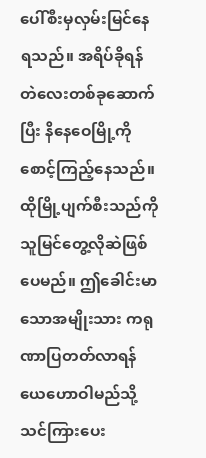ပေါ်စီးမှလှမ်းမြင်နေရသည်။ အရိပ်ခိုရန် တဲလေးတစ်ခုဆောက်ပြီး နိနေဝေမြို့ကိုစောင့်ကြည့်နေသည်။ ထိုမြို့ပျက်စီးသည်ကို သူမြင်တွေ့လိုဆဲဖြစ်ပေမည်။ ဤခေါင်းမာသောအမျိုးသား ကရုဏာပြတတ်လာရန် ယေဟောဝါမည်သို့သင်ကြားပေး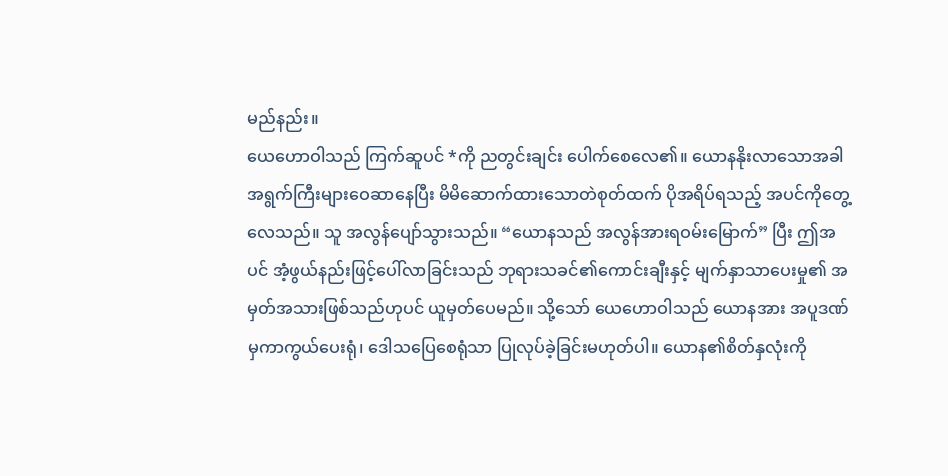မည်နည်း။
ယေဟောဝါသည် ကြက်ဆူပင် *ကို ညတွင်းချင်း ပေါက်စေလေ၏။ ယောနနိုးလာသောအခါ အရွက်ကြီးများဝေဆာနေပြီး မိမိဆောက်ထားသောတဲစုတ်ထက် ပိုအရိပ်ရသည့် အပင်ကိုတွေ့လေသည်။ သူ အလွန်ပျော်သွားသည်။ “ယောနသည် အလွန်အားရဝမ်းမြောက်” ပြီး ဤအပင် အံ့ဖွယ်နည်းဖြင့်ပေါ်လာခြင်းသည် ဘုရားသခင်၏ကောင်းချီးနှင့် မျက်နှာသာပေးမှု၏ အမှတ်အသားဖြစ်သည်ဟုပင် ယူမှတ်ပေမည်။ သို့သော် ယေဟောဝါသည် ယောနအား အပူဒဏ်မှကာကွယ်ပေးရုံ၊ ဒေါသပြေစေရုံသာ ပြုလုပ်ခဲ့ခြင်းမဟုတ်ပါ။ ယောန၏စိတ်နှလုံးကို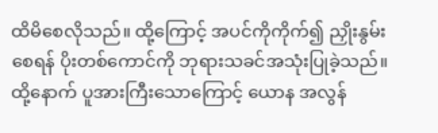ထိမိစေလိုသည်။ ထို့ကြောင့် အပင်ကိုကိုက်၍ ညှိုးနွမ်းစေရန် ပိုးတစ်ကောင်ကို ဘုရားသခင်အသုံးပြုခဲ့သည်။ ထို့နောက် ပူအားကြီးသောကြောင့် ယောန အလွန်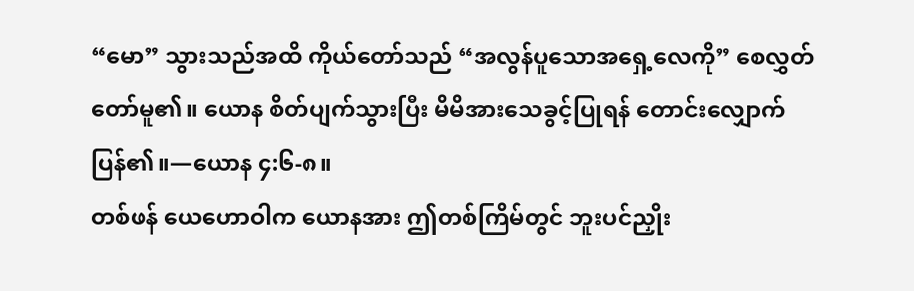“မော” သွားသည်အထိ ကိုယ်တော်သည် “အလွန်ပူသောအရှေ့လေကို” စေလွှတ်တော်မူ၏။ ယောန စိတ်ပျက်သွားပြီး မိမိအားသေခွင့်ပြုရန် တောင်းလျှောက်ပြန်၏။—ယောန ၄:၆-၈။
တစ်ဖန် ယေဟောဝါက ယောနအား ဤတစ်ကြိမ်တွင် ဘူးပင်ညှိုး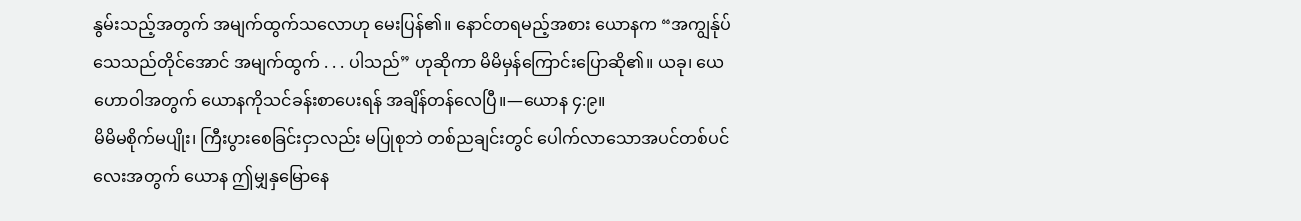နွမ်းသည့်အတွက် အမျက်ထွက်သလောဟု မေးပြန်၏။ နောင်တရမည့်အစား ယောနက “အကျွန်ုပ်သေသည်တိုင်အောင် အမျက်ထွက် . . . ပါသည်” ဟုဆိုကာ မိမိမှန်ကြောင်းပြောဆို၏။ ယခု၊ ယေဟောဝါအတွက် ယောနကိုသင်ခန်းစာပေးရန် အချိန်တန်လေပြီ။—ယောန ၄:၉။
မိမိမစိုက်မပျိုး၊ ကြီးပွားစေခြင်းငှာလည်း မပြုစုဘဲ တစ်ညချင်းတွင် ပေါက်လာသောအပင်တစ်ပင်လေးအတွက် ယောန ဤမျှနှမြောနေ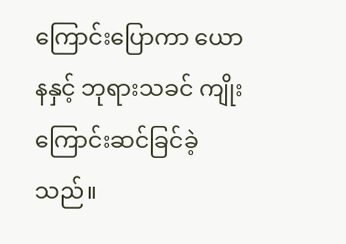ကြောင်းပြောကာ ယောနနှင့် ဘုရားသခင် ကျိုးကြောင်းဆင်ခြင်ခဲ့သည်။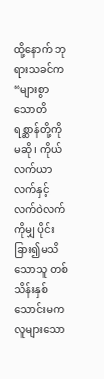ထို့နောက် ဘုရားသခင်က “များစွာသောတိရစ္ဆာန်တို့ကိုမဆို၊ ကိုယ်လက်ယာလက်နှင့်လက်ဝဲလက်ကိုမျှ ပိုင်းခြား၍မသိသောသူ တစ်သိန်းနှစ်သောင်းမက လူများသော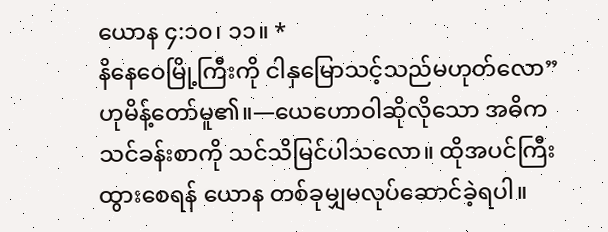ယောန ၄:၁၀၊ ၁၁။ *
နိနေဝေမြို့ကြီးကို ငါနှမြောသင့်သည်မဟုတ်လော” ဟုမိန့်တော်မူ၏။—ယေဟောဝါဆိုလိုသော အဓိကသင်ခန်းစာကို သင်သိမြင်ပါသလော။ ထိုအပင်ကြီးထွားစေရန် ယောန တစ်ခုမျှမလုပ်ဆောင်ခဲ့ရပါ။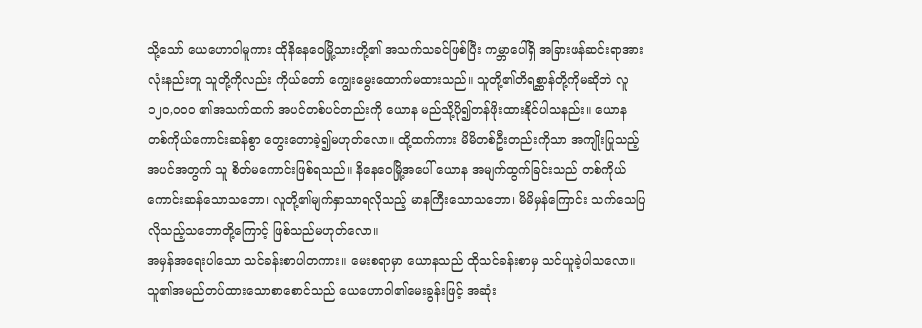သို့သော် ယေဟောဝါမူကား ထိုနိနေဝေမြို့သားတို့၏ အသက်သခင်ဖြစ်ပြီး ကမ္ဘာပေါ်ရှိ အခြားဖန်ဆင်းရာအားလုံးနည်းတူ သူတို့ကိုလည်း ကိုယ်တော် ကျွေးမွေးထောက်မထားသည်။ သူတို့၏တိရစ္ဆာန်တို့ကိုမဆိုဘဲ လူ ၁၂၀,၀၀၀ ၏အသက်ထက် အပင်တစ်ပင်တည်းကို ယောန မည်သို့ပို၍တန်ဖိုးထားနိုင်ပါသနည်း။ ယောန တစ်ကိုယ်ကောင်းဆန်စွာ တွေးတောခဲ့၍မဟုတ်လော။ ထို့ထက်ကား မိမိတစ်ဦးတည်းကိုသာ အကျိုးပြုသည့်အပင်အတွက် သူ စိတ်မကောင်းဖြစ်ရသည်။ နိနေဝေမြို့အပေါ် ယောန အမျက်ထွက်ခြင်းသည် တစ်ကိုယ်ကောင်းဆန်သောသဘော၊ လူတို့၏မျက်နှာသာရလိုသည့် မာနကြီးသောသဘော၊ မိမိမှန်ကြောင်း သက်သေပြလိုသည့်သဘောတို့ကြောင့် ဖြစ်သည်မဟုတ်လော။
အမှန်အရေးပါသော သင်ခန်းစာပါတကား။ မေးစရာမှာ ယောနသည် ထိုသင်ခန်းစာမှ သင်ယူခဲ့ပါသလော။ သူ၏အမည်တပ်ထားသောစာစောင်သည် ယေဟောဝါ၏မေးခွန်းဖြင့် အဆုံး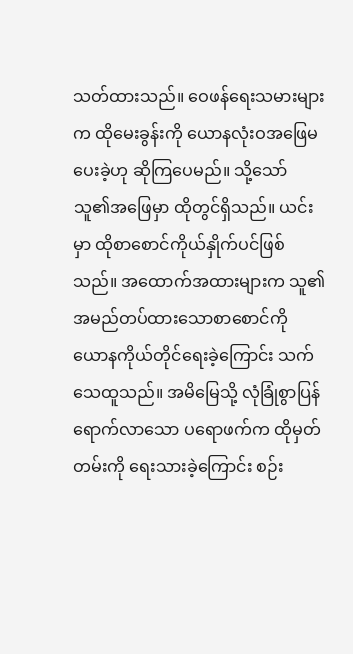သတ်ထားသည်။ ဝေဖန်ရေးသမားများက ထိုမေးခွန်းကို ယောနလုံးဝအဖြေမပေးခဲ့ဟု ဆိုကြပေမည်။ သို့သော် သူ၏အဖြေမှာ ထိုတွင်ရှိသည်။ ယင်းမှာ ထိုစာစောင်ကိုယ်နှိုက်ပင်ဖြစ်သည်။ အထောက်အထားများက သူ၏အမည်တပ်ထားသောစာစောင်ကို ယောနကိုယ်တိုင်ရေးခဲ့ကြောင်း သက်သေထူသည်။ အမိမြေသို့ လုံခြုံစွာပြန်ရောက်လာသော ပရောဖက်က ထိုမှတ်တမ်းကို ရေးသားခဲ့ကြောင်း စဉ်း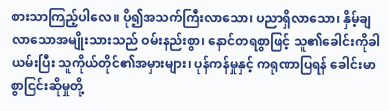စားသာကြည့်ပါလေ။ ပို၍အသက်ကြီးလာသော၊ ပညာရှိလာသော၊ နှိမ့်ချလာသောအမျိုးသားသည် ဝမ်းနည်းစွာ၊ နောင်တရစွာဖြင့် သူ၏ခေါင်းကိုခါယမ်းပြီး သူကိုယ်တိုင်၏အမှားများ၊ ပုန်ကန်မှုနှင့် ကရုဏာပြရန် ခေါင်းမာစွာငြင်းဆိုမှုတို့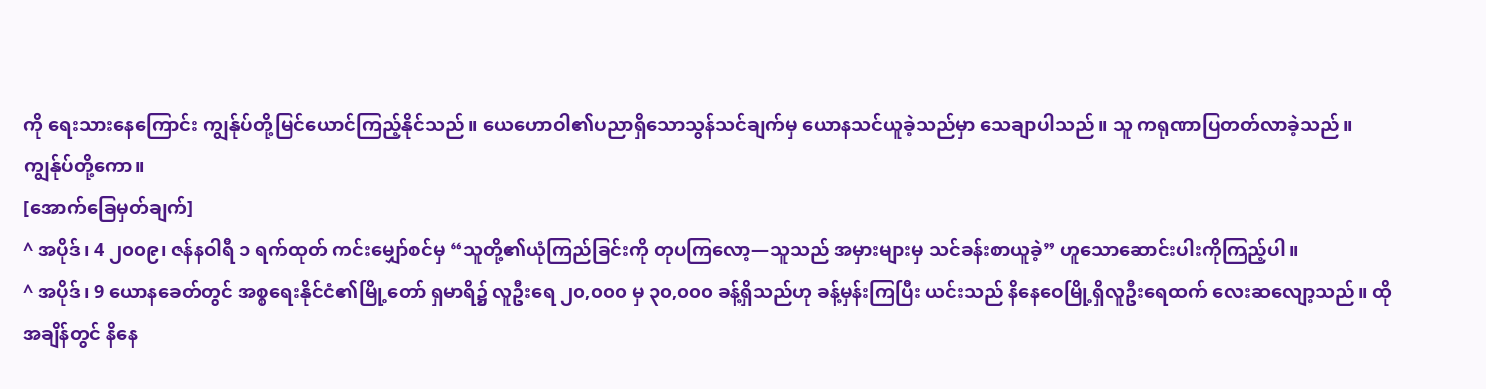ကို ရေးသားနေကြောင်း ကျွန်ုပ်တို့မြင်ယောင်ကြည့်နိုင်သည်။ ယေဟောဝါ၏ပညာရှိသောသွန်သင်ချက်မှ ယောနသင်ယူခဲ့သည်မှာ သေချာပါသည်။ သူ ကရုဏာပြတတ်လာခဲ့သည်။ ကျွန်ုပ်တို့ကော။
[အောက်ခြေမှတ်ချက်]
^ အပိုဒ်၊ 4 ၂၀၀၉၊ ဇန်နဝါရီ ၁ ရက်ထုတ် ကင်းမျှော်စင်မှ “သူတို့၏ယုံကြည်ခြင်းကို တုပကြလော့—သူသည် အမှားများမှ သင်ခန်းစာယူခဲ့” ဟူသောဆောင်းပါးကိုကြည့်ပါ။
^ အပိုဒ်၊ 9 ယောနခေတ်တွင် အစ္စရေးနိုင်ငံ၏မြို့တော် ရှမာရိ၌ လူဦးရေ ၂၀,၀၀၀ မှ ၃၀,၀၀၀ ခန့်ရှိသည်ဟု ခန့်မှန်းကြပြီး ယင်းသည် နိနေဝေမြို့ရှိလူဦးရေထက် လေးဆလျော့သည်။ ထိုအချိန်တွင် နိနေ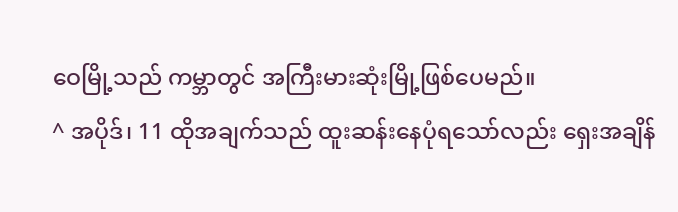ဝေမြို့သည် ကမ္ဘာတွင် အကြီးမားဆုံးမြို့ဖြစ်ပေမည်။
^ အပိုဒ်၊ 11 ထိုအချက်သည် ထူးဆန်းနေပုံရသော်လည်း ရှေးအချိန်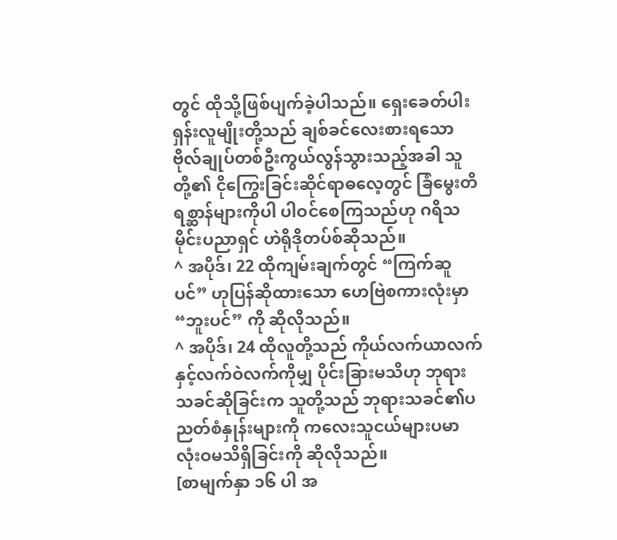တွင် ထိုသို့ဖြစ်ပျက်ခဲ့ပါသည်။ ရှေးခေတ်ပါးရှန်းလူမျိုးတို့သည် ချစ်ခင်လေးစားရသော ဗိုလ်ချုပ်တစ်ဦးကွယ်လွန်သွားသည့်အခါ သူတို့၏ ငိုကြွေးခြင်းဆိုင်ရာဓလေ့တွင် ခြံမွေးတိရစ္ဆာန်များကိုပါ ပါဝင်စေကြသည်ဟု ဂရိသမိုင်းပညာရှင် ဟဲရိုဒိုတပ်စ်ဆိုသည်။
^ အပိုဒ်၊ 22 ထိုကျမ်းချက်တွင် “ကြက်ဆူပင်” ဟုပြန်ဆိုထားသော ဟေဗြဲစကားလုံးမှာ “ဘူးပင်” ကို ဆိုလိုသည်။
^ အပိုဒ်၊ 24 ထိုလူတို့သည် ကိုယ်လက်ယာလက်နှင့်လက်ဝဲလက်ကိုမျှ ပိုင်းခြားမသိဟု ဘုရားသခင်ဆိုခြင်းက သူတို့သည် ဘုရားသခင်၏ပညတ်စံနှုန်းများကို ကလေးသူငယ်များပမာ လုံးဝမသိရှိခြင်းကို ဆိုလိုသည်။
[စာမျက်နှာ ၁၆ ပါ အ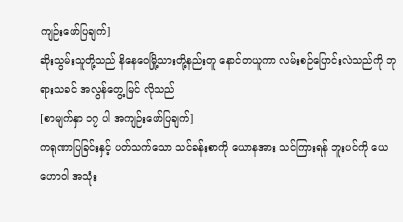ကျဉ်းဖော်ပြချက်]
ဆိုးသွမ်းသူတို့သည် နိနေဝေမြို့သားတို့နည်းတူ နောင်တယူကာ လမ်းစဉ်ပြောင်းလဲသည်ကို ဘုရားသခင် အလွန်တွေ့မြင် လိုသည်
[စာမျက်နှာ ၁၇ ပါ အကျဉ်းဖော်ပြချက်]
ကရုဏာပြခြင်းနှင့် ပတ်သက်သော သင်ခန်းစာကို ယောနအား သင်ကြားရန် ဘူးပင်ကို ယေဟောဝါ အသုံး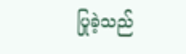ပြုခဲ့သည်